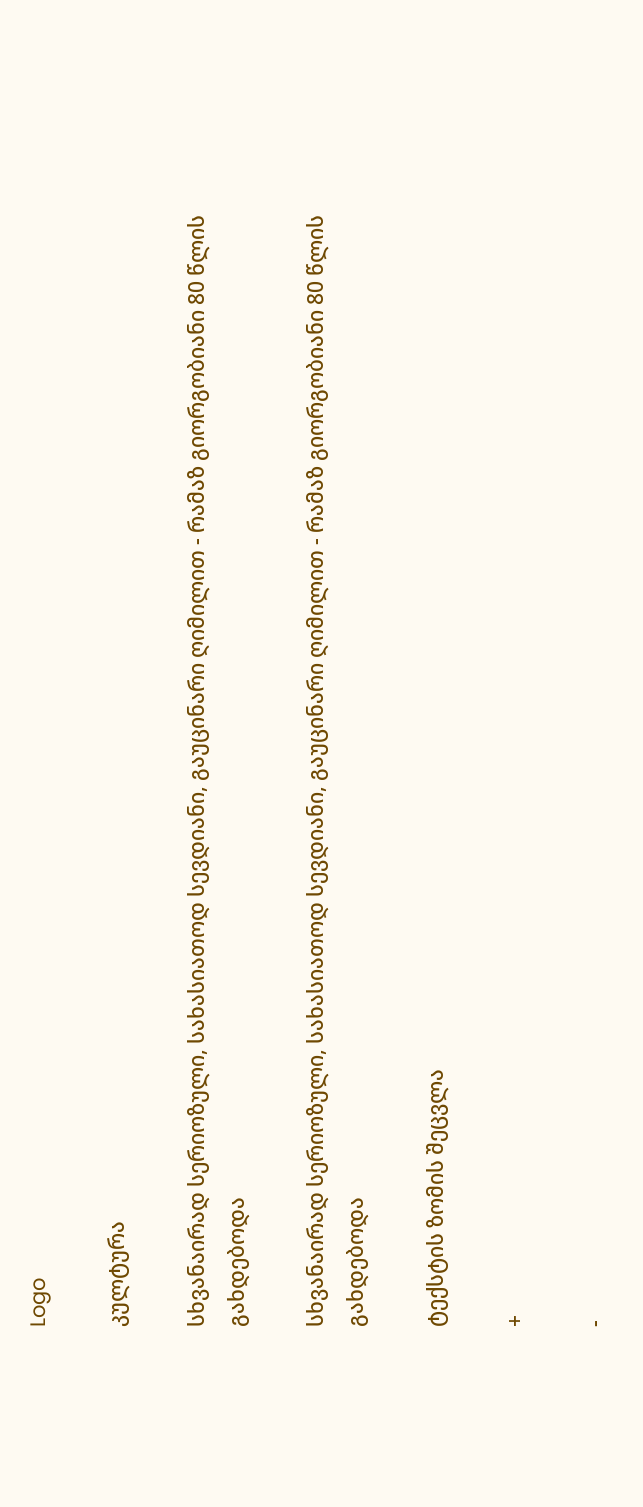Logo

კულტურა

სხვანაირად სერიოზული, სახასიათოდ სევდიანი, გაუცინარი ღიმილით - რამაზ გიორგობიანი 80 წლის გახდებოდა

სხვანაირად სერიოზული, სახასიათოდ სევდიანი, გაუცინარი ღიმილით - რამაზ გიორგობიანი 80 წლის გახდებოდა

ტექსტის ზომის შეცვლა

+

-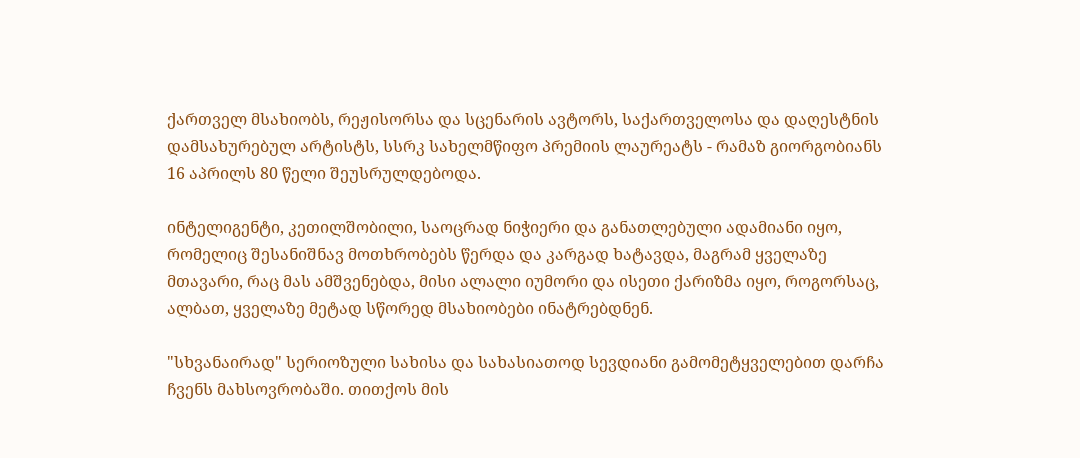ქართველ მსახიობს, რეჟისორსა და სცენარის ავტორს, საქართველოსა და დაღესტნის დამსახურებულ არტისტს, სსრკ სახელმწიფო პრემიის ლაურეატს - რამაზ გიორგობიანს 16 აპრილს 80 წელი შეუსრულდებოდა.

ინტელიგენტი, კეთილშობილი, საოცრად ნიჭიერი და განათლებული ადამიანი იყო, რომელიც შესანიშნავ მოთხრობებს წერდა და კარგად ხატავდა, მაგრამ ყველაზე მთავარი, რაც მას ამშვენებდა, მისი ალალი იუმორი და ისეთი ქარიზმა იყო, როგორსაც, ალბათ, ყველაზე მეტად სწორედ მსახიობები ინატრებდნენ.

"სხვანაირად" სერიოზული სახისა და სახასიათოდ სევდიანი გამომეტყველებით დარჩა ჩვენს მახსოვრობაში. თითქოს მის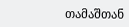თამაშთან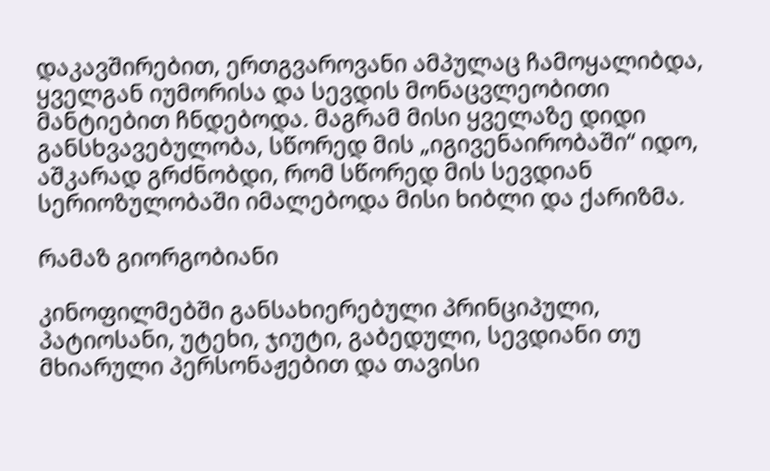დაკავშირებით, ერთგვაროვანი ამპულაც ჩამოყალიბდა, ყველგან იუმორისა და სევდის მონაცვლეობითი მანტიებით ჩნდებოდა. მაგრამ მისი ყველაზე დიდი განსხვავებულობა, სწორედ მის „იგივენაირობაში“ იდო, აშკარად გრძნობდი, რომ სწორედ მის სევდიან სერიოზულობაში იმალებოდა მისი ხიბლი და ქარიზმა.

რამაზ გიორგობიანი

კინოფილმებში განსახიერებული პრინციპული, პატიოსანი, უტეხი, ჯიუტი, გაბედული, სევდიანი თუ მხიარული პერსონაჟებით და თავისი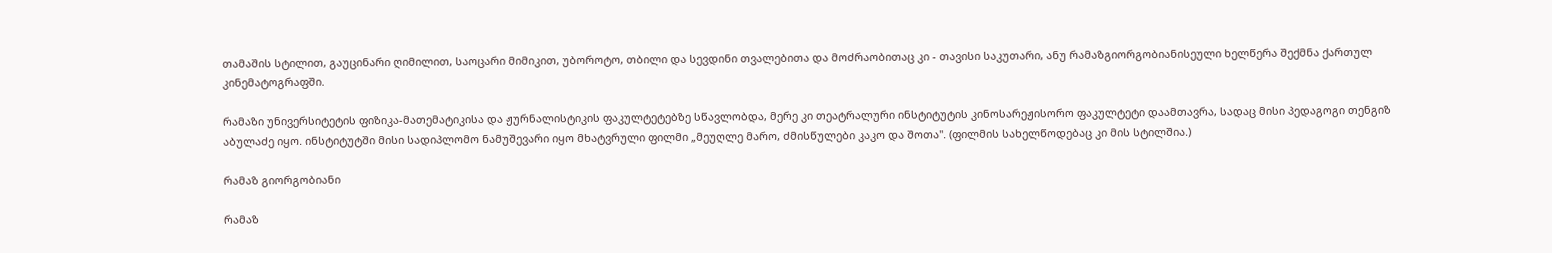თამაშის სტილით, გაუცინარი ღიმილით, საოცარი მიმიკით, უბოროტო, თბილი და სევდინი თვალებითა და მოძრაობითაც კი - თავისი საკუთარი, ანუ რამაზგიორგობიანისეული ხელწერა შექმნა ქართულ კინემატოგრაფში.

რამაზი უნივერსიტეტის ფიზიკა-მათემატიკისა და ჟურნალისტიკის ფაკულტეტებზე სწავლობდა, მერე კი თეატრალური ინსტიტუტის კინოსარეჟისორო ფაკულტეტი დაამთავრა, სადაც მისი პედაგოგი თენგიზ აბულაძე იყო. ინსტიტუტში მისი სადიპლომო ნამუშევარი იყო მხატვრული ფილმი „მეუღლე მარო, ძმისწულები კაკო და შოთა". (ფილმის სახელწოდებაც კი მის სტილშია.)

რამაზ გიორგობიანი

რამაზ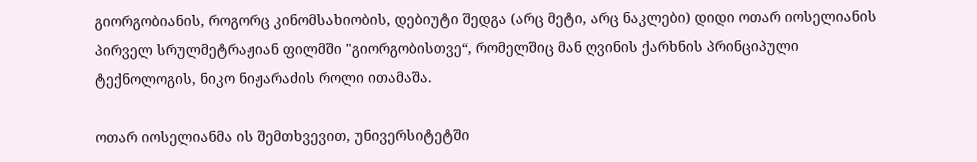გიორგობიანის, როგორც კინომსახიობის, დებიუტი შედგა (არც მეტი, არც ნაკლები) დიდი ოთარ იოსელიანის პირველ სრულმეტრაჟიან ფილმში "გიორგობისთვე“, რომელშიც მან ღვინის ქარხნის პრინციპული ტექნოლოგის, ნიკო ნიჟარაძის როლი ითამაშა.

ოთარ იოსელიანმა ის შემთხვევით, უნივერსიტეტში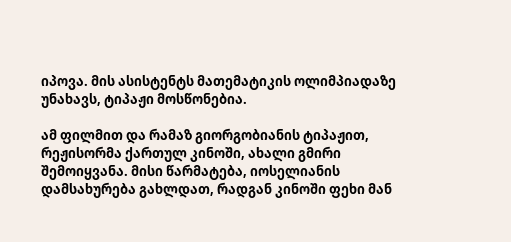იპოვა. მის ასისტენტს მათემატიკის ოლიმპიადაზე უნახავს, ტიპაჟი მოსწონებია.

ამ ფილმით და რამაზ გიორგობიანის ტიპაჟით, რეჟისორმა ქართულ კინოში, ახალი გმირი შემოიყვანა. მისი წარმატება, იოსელიანის დამსახურება გახლდათ, რადგან კინოში ფეხი მან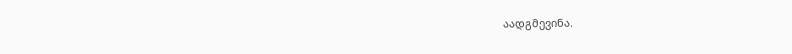აადგმევინა.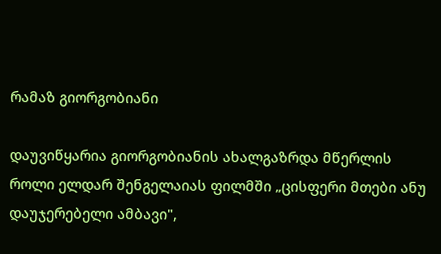რამაზ გიორგობიანი

დაუვიწყარია გიორგობიანის ახალგაზრდა მწერლის როლი ელდარ შენგელაიას ფილმში „ცისფერი მთები ანუ დაუჯერებელი ამბავი",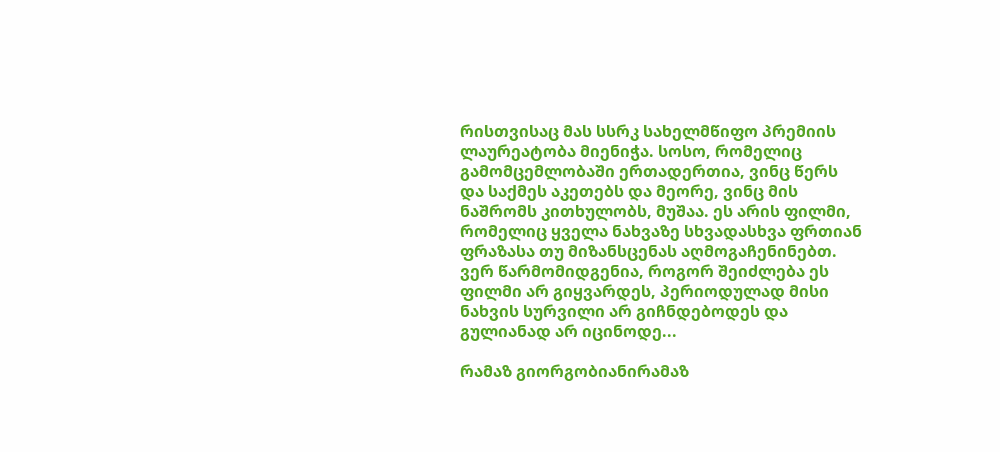რისთვისაც მას სსრკ სახელმწიფო პრემიის ლაურეატობა მიენიჭა. სოსო, რომელიც გამომცემლობაში ერთადერთია, ვინც წერს და საქმეს აკეთებს და მეორე, ვინც მის ნაშრომს კითხულობს, მუშაა. ეს არის ფილმი, რომელიც ყველა ნახვაზე სხვადასხვა ფრთიან ფრაზასა თუ მიზანსცენას აღმოგაჩენინებთ. ვერ წარმომიდგენია, როგორ შეიძლება ეს ფილმი არ გიყვარდეს, პერიოდულად მისი ნახვის სურვილი არ გიჩნდებოდეს და გულიანად არ იცინოდე...

რამაზ გიორგობიანირამაზ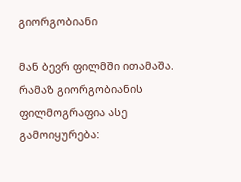გიორგობიანი

მან ბევრ ფილმში ითამაშა. რამაზ გიორგობიანის ფილმოგრაფია ასე გამოიყურება: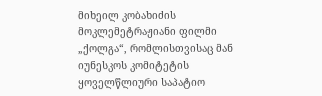მიხეილ კობახიძის მოკლემეტრაჟიანი ფილმი „ქოლგა“, რომლისთვისაც მან იუნესკოს კომიტეტის ყოველწლიური საპატიო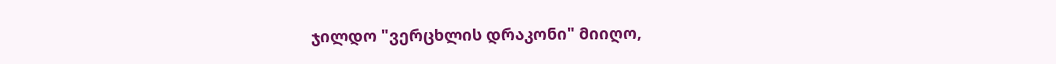ჯილდო "ვერცხლის დრაკონი" მიიღო,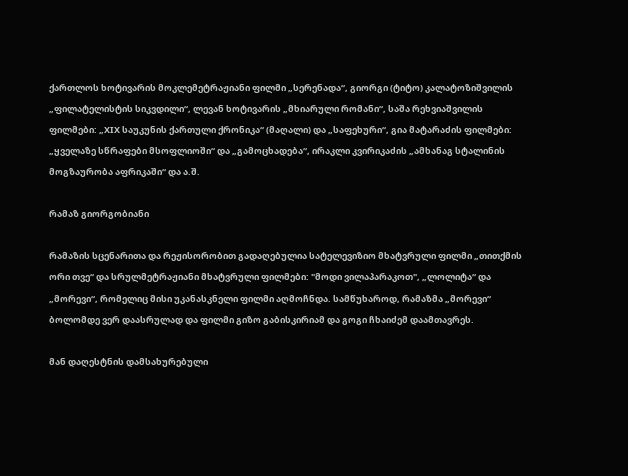ქართლოს ხოტივარის მოკლემეტრაჟიანი ფილმი „სერენადა“, გიორგი (ტიტო) კალატოზიშვილის „ფილატელისტის სიკვდილი“, ლევან ხოტივარის „მხიარული რომანი“, საშა რეხვიაშვილის ფილმები: „XIX საუკუნის ქართული ქრონიკა“ (მაღალი) და „საფეხური“, გია მატარაძის ფილმები: „ყველაზე სწრაფები მსოფლიოში“ და „გამოცხადება“, ირაკლი კვირიკაძის „ამხანაგ სტალინის მოგზაურობა აფრიკაში“ და ა.შ.

რამაზ გიორგობიანი

რამაზის სცენარითა და რეჟისორობით გადაღებულია სატელევიზიო მხატვრული ფილმი „თითქმის ორი თვე“ და სრულმეტრაჟიანი მხატვრული ფილმები: "მოდი ვილაპარაკოთ", „ლოლიტა“ და „მორევი“, რომელიც მისი უკანასკნელი ფილმი აღმოჩნდა. სამწუხაროდ, რამაზმა „მორევი“ ბოლომდე ვერ დაასრულად და ფილმი გიზო გაბისკირიამ და გოგი ჩხაიძემ დაამთავრეს.

მან დაღესტნის დამსახურებული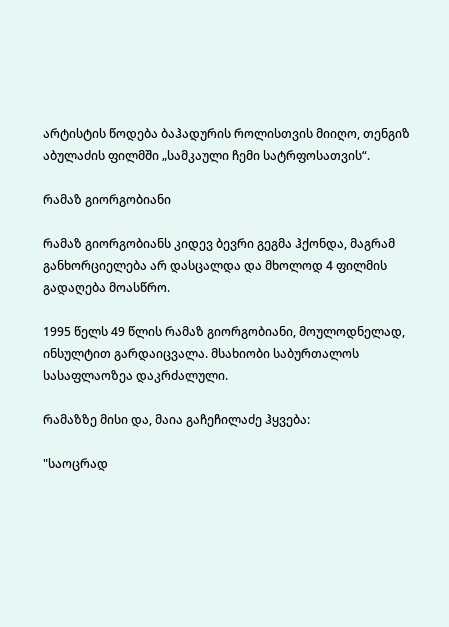არტისტის წოდება ბაჰადურის როლისთვის მიიღო, თენგიზ აბულაძის ფილმში „სამკაული ჩემი სატრფოსათვის“.

რამაზ გიორგობიანი

რამაზ გიორგობიანს კიდევ ბევრი გეგმა ჰქონდა, მაგრამ განხორციელება არ დასცალდა და მხოლოდ 4 ფილმის გადაღება მოასწრო.

1995 წელს 49 წლის რამაზ გიორგობიანი, მოულოდნელად, ინსულტით გარდაიცვალა. მსახიობი საბურთალოს სასაფლაოზეა დაკრძალული.

რამაზზე მისი და, მაია გაჩეჩილაძე ჰყვება:

"საოცრად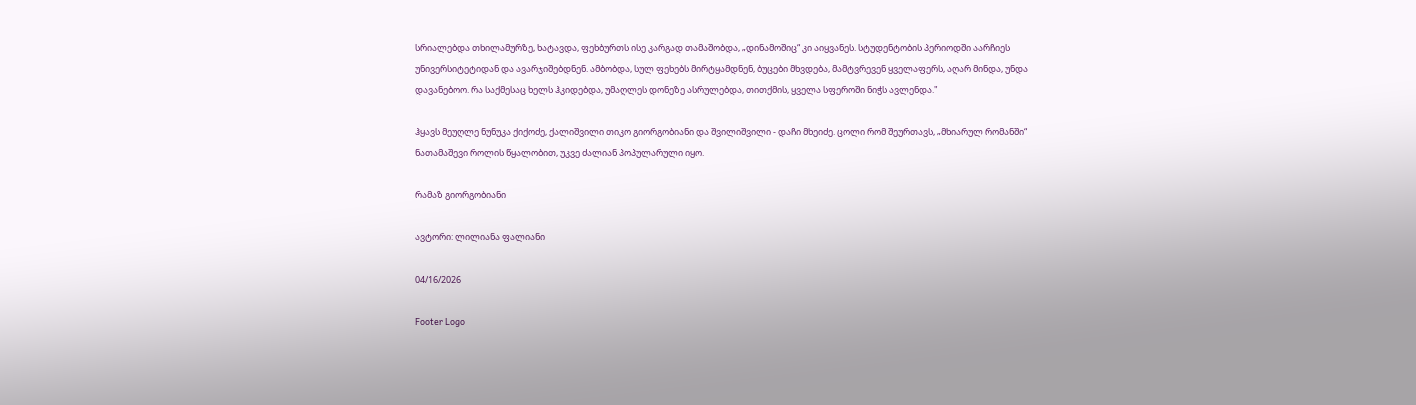სრიალებდა თხილამურზე, ხატავდა, ფეხბურთს ისე კარგად თამაშობდა, „დინამოშიც“ კი აიყვანეს. სტუდენტობის პერიოდში აარჩიეს უნივერსიტეტიდან და ავარჯიშებდნენ. ამბობდა, სულ ფეხებს მირტყამდნენ, ბუცები მხვდება, მამტვრევენ ყველაფერს, აღარ მინდა, უნდა დავანებოო. რა საქმესაც ხელს ჰკიდებდა, უმაღლეს დონეზე ასრულებდა, თითქმის, ყველა სფეროში ნიჭს ავლენდა."

ჰყავს მეუღლე ნუნუკა ქიქოძე, ქალიშვილი თიკო გიორგობიანი და შვილიშვილი - დაჩი მხეიძე. ცოლი რომ შეურთავს, „მხიარულ რომანში“ ნათამაშევი როლის წყალობით, უკვე ძალიან პოპულარული იყო.

რამაზ გიორგობიანი

ავტორი: ლილიანა ფალიანი

04/16/2026

Footer Logo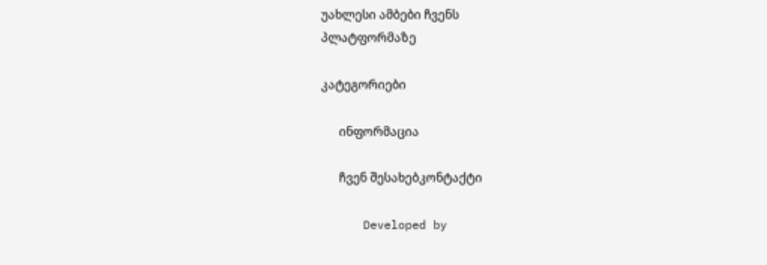უახლესი ამბები ჩვენს
პლატფორმაზე

კატეგორიები

      ინფორმაცია

      ჩვენ შესახებკონტაქტი

      Developed by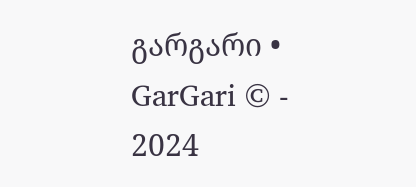გარგარი • GarGari © - 2024